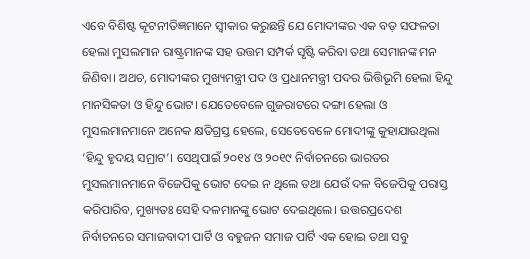ଏବେ ବିଶିଷ୍ଟ କୂଟନୀତିଜ୍ଞମାନେ ସ୍ୱୀକାର କରୁଛନ୍ତି ଯେ ମୋଦୀଙ୍କର ଏକ ବଡ଼ ସଫଳତା ହେଲା ମୁସଲମାନ ରାଷ୍ଟ୍ରମାନଙ୍କ ସହ ଉତ୍ତମ ସମ୍ପର୍କ ସୃଷ୍ଟି କରିବା ତଥା ସେମାନଙ୍କ ମନ ଜିଣିବା। ଅଥଚ, ମୋଦୀଙ୍କର ମୁଖ୍ୟମନ୍ତ୍ରୀ ପଦ ଓ ପ୍ରଧାନମନ୍ତ୍ରୀ ପଦର ଭିତ୍ତିଭୂମି ହେଲା ହିନ୍ଦୁ ମାନସିକତା ଓ ହିନ୍ଦୁ ଭୋଟ। ଯେତେବେଳେ ଗୁଜରାଟରେ ଦଙ୍ଗା ହେଲା ଓ ମୁସଲମାନମାନେ ଅନେକ କ୍ଷତିଗ୍ରସ୍ତ ହେଲେ, ସେତେବେଳେ ମୋଦୀଙ୍କୁ କୁହାଯାଉଥିଲା ‘ହିନ୍ଦୁ ହୃଦୟ ସମ୍ରାଟ’। ସେଥିପାଇଁ ୨୦୧୪ ଓ ୨୦୧୯ ନିର୍ବାଚନରେ ଭାରତର ମୁସଲମାନମାନେ ବିଜେପିକୁ ଭୋଟ ଦେଇ ନ ଥିଲେ ତଥା ଯେଉଁ ଦଳ ବିଜେପିକୁ ପରାସ୍ତ କରିପାରିବ, ମୁଖ୍ୟତଃ ସେହି ଦଳମାନଙ୍କୁ ଭୋଟ ଦେଇଥିଲେ। ଉତ୍ତରପ୍ରଦେଶ ନିର୍ବାଚନରେ ସମାଜବାଦୀ ପାର୍ଟି ଓ ବହୁଜନ ସମାଜ ପାର୍ଟି ଏକ ହୋଇ ତଥା ସବୁ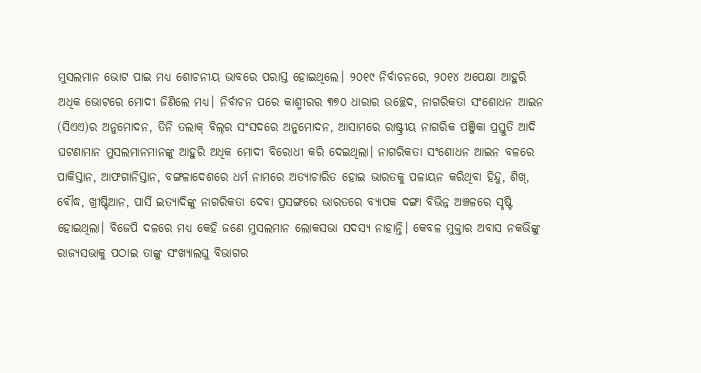ମୁସଲମାନ ଭୋଟ ପାଇ ମଧ୍ୟ ଶୋଚନୀୟ ଭାବରେ ପରାସ୍ତ ହୋଇଥିଲେ। ୨୦୧୯ ନିର୍ବାଚନରେ, ୨୦୧୪ ଅପେକ୍ଷା ଆହୁରି ଅଧିକ ଭୋଟରେ ମୋଦୀ ଜିଣିଲେ ମଧ୍ୟ। ନିର୍ବାଚନ ପରେ କାଶ୍ମୀରର ୩୭୦ ଧାରାର ଉଚ୍ଛେଦ, ନାଗରିକତା ସଂଶୋଧନ ଆଇନ (ସିଏଏ)ର ଅନୁମୋଦନ, ତିନି ତଲାକ୍ ବିଲ୍‌ର ସଂସଦରେ ଅନୁମୋଦନ, ଆସାମରେ ରାଷ୍ଟ୍ରୀୟ ନାଗରିକ ପଞ୍ଜିକା ପ୍ରସ୍ତୁତି ଆଦି ଘଟଣାମାନ ମୁସଲମାନମାନଙ୍କୁ ଆହୁରି ଅଧିକ ମୋଦୀ ବିରୋଧୀ କରି ଦେଇଥିଲା। ନାଗରିକତା ସଂଶୋଧନ ଆଇନ ବଳରେ ପାକିସ୍ତାନ, ଆଫଗାନିସ୍ତାନ, ବଙ୍ଗଳାଦେଶରେ ଧର୍ମ ନାମରେ ଅତ୍ୟାଚାରିତ ହୋଇ ଭାରତକୁ ପଳାୟନ କରିଥିବା ହିନ୍ଦୁ, ଶିଖ୍‌, ବୌଦ୍ଧ, ଖ୍ରୀଷ୍ଟିଆନ, ପାର୍ସି ଇତ୍ୟାଦିଙ୍କୁ ନାଗରିକତା ଦେବା ପ୍ରସଙ୍ଗରେ ଭାରତରେ ବ୍ୟାପକ ଦଙ୍ଗା ବିଭିନ୍ନ ଅଞ୍ଚଳରେ ସୃଷ୍ଟି ହୋଇଥିଲା। ବିଜେପି ଦଳରେ ମଧ୍ୟ କେହି ଜଣେ ମୁସଲମାନ ଲୋକସଭା ସଦସ୍ୟ ନାହାନ୍ତି। କେବଳ ମୁକ୍ତାର ଅବାସ ନକଭିଙ୍କୁ ରାଜ୍ୟସଭାକୁ ପଠାଇ ତାଙ୍କୁ ସଂଖ୍ୟାଲଘୁ ବିଭାଗର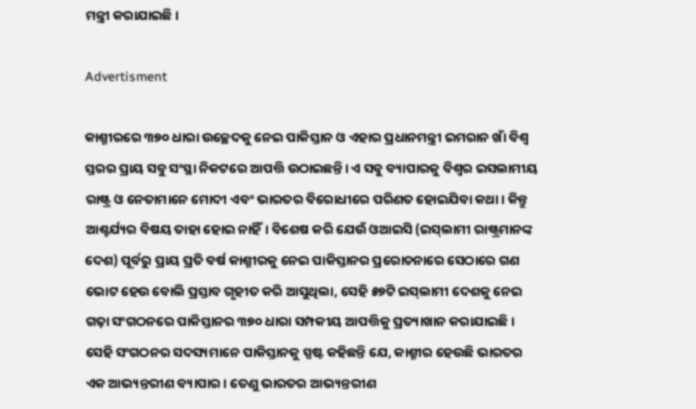ମନ୍ତ୍ରୀ କରାଯାଇଛି।

Advertisment

କାଶ୍ମୀରରେ ୩୭୦ ଧାରା ଉଚ୍ଛେଦକୁ ନେଇ ପାକିସ୍ତାନ ଓ ଏହାର ପ୍ରଧାନମନ୍ତ୍ରୀ ଇମରାନ ଖାଁ ବିଶ୍ୱ ସ୍ତରର ପ୍ରାୟ ସବୁ ସଂସ୍ଥା ନିକଟରେ ଆପତ୍ତି ଉଠାଇଛନ୍ତି। ଏ ସବୁ ବ୍ୟାପାରକୁ ବିଶ୍ୱର ଇସଲାମୀୟ ରାଷ୍ଟ୍ର ଓ ନେତାମାନେ ମୋଦୀ ଏବଂ ଭାରତର ବିରୋଧୀରେ ପରିଣତ ହୋଇଯିବା କଥା। କିନ୍ତୁ ଆଶ୍ଚର୍ଯ୍ୟର ବିଷୟ ତାହା ହୋଇ ନାହିଁ। ବିଶେଷ କରି ଯେଉଁ ଓଆଇସି (ଇସ୍‌ଲାମୀ ରାଷ୍ଟ୍ରମାନଙ୍କ ଦେଶ) ପୂର୍ବରୁ ପ୍ରାୟ ପ୍ରତି ବର୍ଷ କାଶ୍ମୀରକୁ ନେଇ ପାକିସ୍ତାନର ପ୍ରରୋଚନାରେ ସେଠାରେ ଗଣ ଭୋଟ ହେଉ ବୋଲି ପ୍ରସ୍ତାବ ଗୃହୀତ କରି ଆସୁଥିଲା, ସେହି ୫୭ଟି ଇସ୍‌ଲାମୀ ଦେଶକୁ ନେଇ ଗଢ଼ା ସଂଗଠନରେ ପାକିସ୍ତାନର ୩୭୦ ଧାରା ସମ୍ପକୀୟ ଆପତ୍ତିକୁ ପ୍ରତ୍ୟାଖାନ କରାଯାଇଛି। ସେହି ସଂଗଠନର ସଦସ୍ୟମାନେ ପାକିସ୍ତାନକୁ ସ୍ପଷ୍ଟ କହିଛନ୍ତି ଯେ, କାଶ୍ମୀର ହେଉଛି ଭାରତର ଏକ ଆଭ୍ୟନ୍ତରୀଣ ବ୍ୟାପାର। ତେଣୁ ଭାରତର ଆଭ୍ୟନ୍ତରୀଣ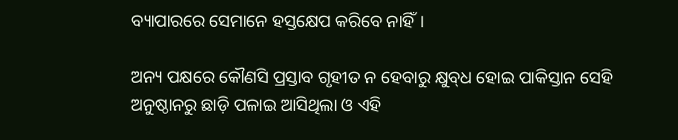ବ୍ୟାପାରରେ ସେମାନେ ହସ୍ତକ୍ଷେପ କରିବେ ନାହିଁ।

ଅନ୍ୟ ପକ୍ଷରେ କୌଣସି ପ୍ରସ୍ତାବ ଗୃହୀତ ନ ହେବାରୁ କ୍ଷୁବ୍‌ଧ ହୋଇ ପାକିସ୍ତାନ ସେହି ଅନୁଷ୍ଠାନରୁ ଛାଡ଼ି ପଳାଇ ଆସିଥିଲା ଓ ଏହି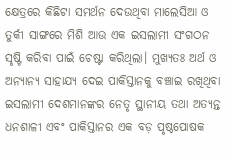କ୍ଷେତ୍ରରେ କିଛିଟା ସମର୍ଥନ ଦେଉଥିବା ମାଲେସିଆ ଓ ତୁର୍କୀ ସାଙ୍ଗରେ ମିଶି ଆଉ ଏକ ଇସଲାମୀ ସଂଗଠନ ସୃଷ୍ଟି କରିବା ପାଇଁ ଚେଷ୍ଟା କରିଥିଲା। ମୁଖ୍ୟତଃ ଅର୍ଥ ଓ ଅନ୍ୟାନ୍ୟ ସାହାଯ୍ୟ ଦେଇ ପାକିସ୍ତାନକୁ ବଞ୍ଚାଇ ରଖିଥିବା ଇସଲାମୀ ଦେଶମାନଙ୍କର ନେତୃ ସ୍ଥାନୀୟ ତଥା ଅତ୍ୟନ୍ତ ଧନଶାଳୀ ଏବଂ ପାକିସ୍ତାନର ଏକ ବଡ଼ ପୃଷ୍ଠପୋଷକ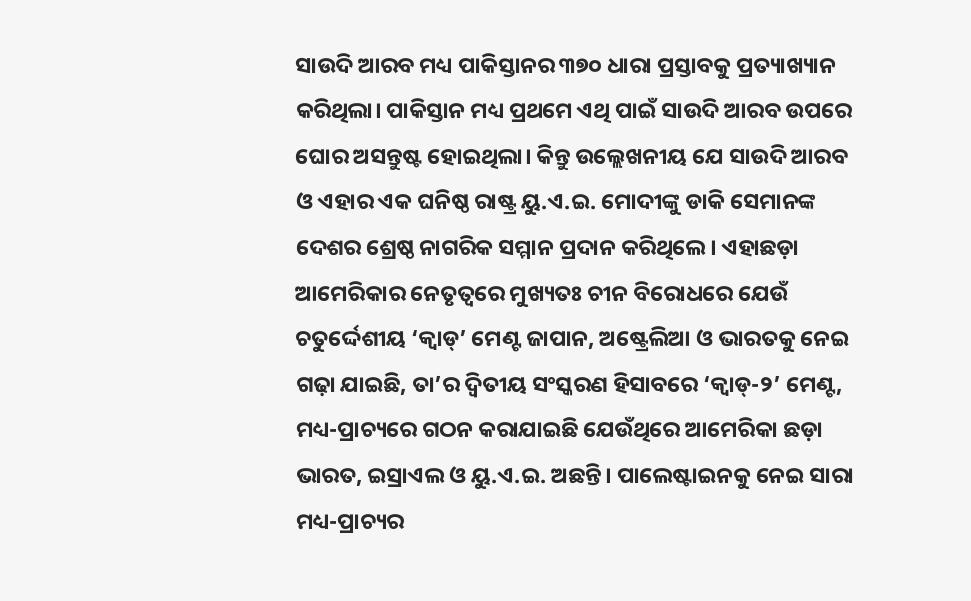ସାଉଦି ଆରବ ମଧ୍ୟ ପାକିସ୍ତାନର ୩୭୦ ଧାରା ପ୍ରସ୍ତାବକୁ ପ୍ରତ୍ୟାଖ୍ୟାନ କରିଥିଲା। ପାକିସ୍ତାନ ମଧ୍ୟ ପ୍ରଥମେ ଏଥି ପାଇଁ ସାଉଦି ଆରବ ଉପରେ ଘୋର ଅସନ୍ତୁଷ୍ଟ ହୋଇଥିଲା। କିନ୍ତୁ ଉଲ୍ଲେଖନୀୟ ଯେ ସାଉଦି ଆରବ ଓ ଏହାର ଏକ ଘନିଷ୍ଠ ରାଷ୍ଟ୍ର ୟୁ.ଏ.ଇ. ମୋଦୀଙ୍କୁ ଡାକି ସେମାନଙ୍କ ଦେଶର ଶ୍ରେଷ୍ଠ ନାଗରିକ ସମ୍ମାନ ପ୍ରଦାନ କରିଥିଲେ। ଏହାଛଡ଼ା ଆମେରିକାର ନେତୃତ୍ୱରେ ମୁଖ୍ୟତଃ ଚୀନ ବିରୋଧରେ ଯେଉଁ ଚତୁର୍ଦ୍ଦେଶୀୟ ‘କ୍ୱାଡ୍‌’ ମେଣ୍ଟ ଜାପାନ, ଅଷ୍ଟ୍ରେଲିଆ ଓ ଭାରତକୁ ନେଇ ଗଢ଼ା ଯାଇଛି, ତା’ର ଦ୍ୱିତୀୟ ସଂସ୍କରଣ ହିସାବରେ ‘କ୍ୱାଡ୍‌-୨’ ମେଣ୍ଟ, ମଧ୍ୟ-ପ୍ରାଚ୍ୟରେ ଗଠନ କରାଯାଇଛି ଯେଉଁଥିରେ ଆମେରିକା ଛଡ଼ା ଭାରତ, ଇସ୍ରାଏଲ ଓ ୟୁ.ଏ.ଇ. ଅଛନ୍ତି। ପାଲେଷ୍ଟାଇନକୁ ନେଇ ସାରା ମଧ୍ୟ-ପ୍ରାଚ୍ୟର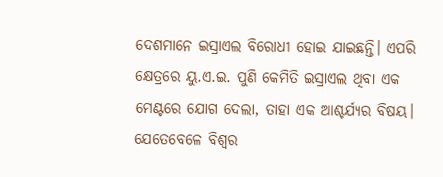ଦେଶମାନେ ଇସ୍ରାଏଲ ବିରୋଧୀ ହୋଇ ଯାଇଛନ୍ତି। ଏପରି କ୍ଷେତ୍ରରେ ୟୁ.ଏ.ଇ. ପୁଣି କେମିତି ଇସ୍ରାଏଲ ଥିବା ଏକ ମେଣ୍ଟରେ ଯୋଗ ଦେଲା, ତାହା ଏକ ଆଶ୍ଚର୍ଯ୍ୟର ବିଷୟ। ଯେତେବେଳେ ବିଶ୍ୱର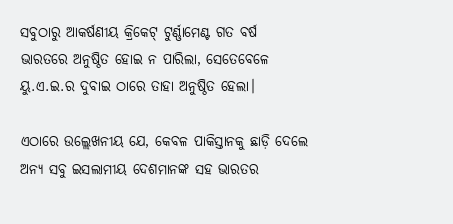ସବୁଠାରୁ ଆକର୍ଷଣୀୟ କ୍ରିକେଟ୍‌ ଟୁର୍ଣ୍ଣାମେଣ୍ଟ ଗତ ବର୍ଷ ଭାରତରେ ଅନୁଷ୍ଠିତ ହୋଇ ନ ପାରିଲା, ସେତେବେଳେ ୟୁ.ଏ.ଇ.ର ଦୁବାଇ ଠାରେ ତାହା ଅନୁଷ୍ଠିତ ହେଲା।

ଏଠାରେ ଉଲ୍ଲେଖନୀୟ ଯେ, କେବଳ ପାକିସ୍ତାନକୁ ଛାଡ଼ି ଦେଲେ ଅନ୍ୟ ସବୁ ଇସଲାମୀୟ ଦେଶମାନଙ୍କ ସହ ଭାରତର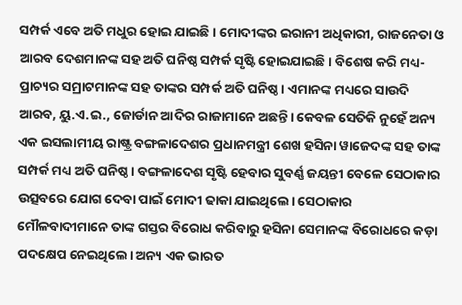ସମ୍ପର୍କ ଏବେ ଅତି ମଧୁର ହୋଇ ଯାଇଛି। ମୋଦୀଙ୍କର ଇରାନୀ ଅଧିକାରୀ, ରାଜନେତା ଓ ଆରବ ଦେଶମାନଙ୍କ ସହ ଅତି ଘନିଷ୍ଠ ସମ୍ପର୍କ ସୃଷ୍ଟି ହୋଇଯାଇଛି। ବିଶେଷ କରି ମଧ୍ୟ-ପ୍ରାଚ୍ୟର ସମ୍ରାଟମାନଙ୍କ ସହ ତାଙ୍କର ସମ୍ପର୍କ ଅତି ଘନିଷ୍ଠ। ଏମାନଙ୍କ ମଧ୍ୟରେ ସାଉଦି ଆରବ, ୟୁ.ଏ.ଇ., ଜୋର୍ଡାନ ଆଦିର ରାଜାମାନେ ଅଛନ୍ତି। କେବଳ ସେତିକି ନୁହେଁ ଅନ୍ୟ ଏକ ଇସଲାମୀୟ ରାଷ୍ଟ୍ର ବଙ୍ଗଳାଦେଶର ପ୍ରଧାନମନ୍ତ୍ରୀ ଶେଖ ହସିନା ୱାଜେଦଙ୍କ ସହ ତାଙ୍କ ସମ୍ପର୍କ ମଧ୍ୟ ଅତି ଘନିଷ୍ଠ। ବଙ୍ଗଳାଦେଶ ସୃଷ୍ଟି ହେବାର ସୁବର୍ଣ୍ଣ ଜୟନ୍ତୀ ବେଳେ ସେଠାକାର ଉତ୍ସବରେ ଯୋଗ ଦେବା ପାଇଁ ମୋଦୀ ଢାକା ଯାଇଥିଲେ। ସେଠାକାର ମୌଳବାଦୀମାନେ ତାଙ୍କ ଗସ୍ତର ବିରୋଧ କରିବାରୁ ହସିନା ସେମାନଙ୍କ ବିରୋଧରେ କଡ଼ା ପଦକ୍ଷେପ ନେଇଥିଲେ। ଅନ୍ୟ ଏକ ଭାରତ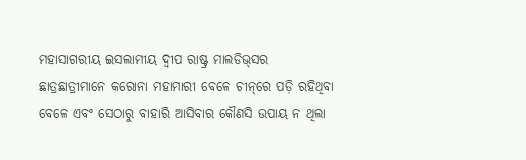ମହାସାଗରୀୟ ଇସଲାମୀୟ ଦ୍ବୀପ ରାଷ୍ଟ୍ର ମାଲଡିଭ୍‌ସର ଛାତ୍ରଛାତ୍ରୀମାନେ କରୋନା ମହାମାରୀ ବେଳେ ଚୀନ୍‌ରେ ପଡ଼ି ରହିଥିବା ବେଳେ ଏବଂ ସେଠାରୁ ବାହାରି ଆସିବାର କୌଣସି ଉପାୟ ନ ଥିଲା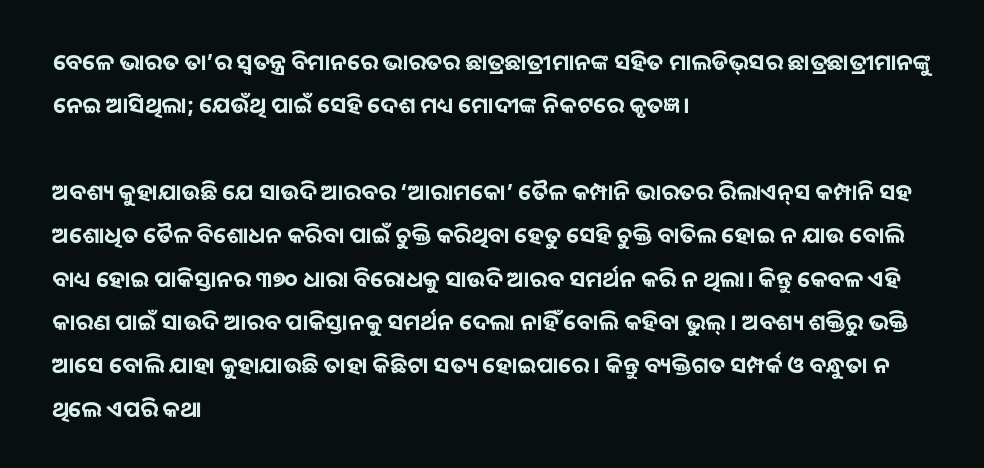ବେଳେ ଭାରତ ତା’ର ସ୍ୱତନ୍ତ୍ର ବିମାନରେ ଭାରତର ଛାତ୍ରଛାତ୍ରୀମାନଙ୍କ ସହିତ ମାଲଡିଭ୍‌ସର ଛାତ୍ରଛାତ୍ରୀମାନଙ୍କୁ ନେଇ ଆସିଥିଲା; ଯେଉଁଥି ପାଇଁ ସେହି ଦେଶ ମଧ୍ୟ ମୋଦୀଙ୍କ ନିକଟରେ କୃତଜ୍ଞ।

ଅବଶ୍ୟ କୁହାଯାଉଛି ଯେ ସାଉଦି ଆରବର ‘ଆରାମକୋ’ ତୈଳ କମ୍ପାନି ଭାରତର ରିଲାଏନ୍‌ସ କମ୍ପାନି ସହ ଅଶୋଧିତ ତୈଳ ବିଶୋଧନ କରିବା ପାଇଁ ଚୁକ୍ତି କରିଥିବା ହେତୁ ସେହି ଚୁକ୍ତି ବାତିଲ ହୋଇ ନ ଯାଉ ବୋଲି ବାଧ୍ୟ ହୋଇ ପାକିସ୍ତାନର ୩୭୦ ଧାରା ବିରୋଧକୁ ସାଉଦି ଆରବ ସମର୍ଥନ କରି ନ ଥିଲା। କିନ୍ତୁ କେବଳ ଏହି କାରଣ ପାଇଁ ସାଉଦି ଆରବ ପାକିସ୍ତାନକୁ ସମର୍ଥନ ଦେଲା ନାହିଁ ବୋଲି କହିବା ଭୁଲ୍‌। ଅବଶ୍ୟ ଶକ୍ତିରୁ ଭକ୍ତି ଆସେ ବୋଲି ଯାହା କୁହାଯାଉଛି ତାହା କିଛିଟା ସତ୍ୟ ହୋଇପାରେ। କିନ୍ତୁ ବ୍ୟକ୍ତିଗତ ସମ୍ପର୍କ ଓ ବନ୍ଧୁତା ନ ଥିଲେ ଏପରି କଥା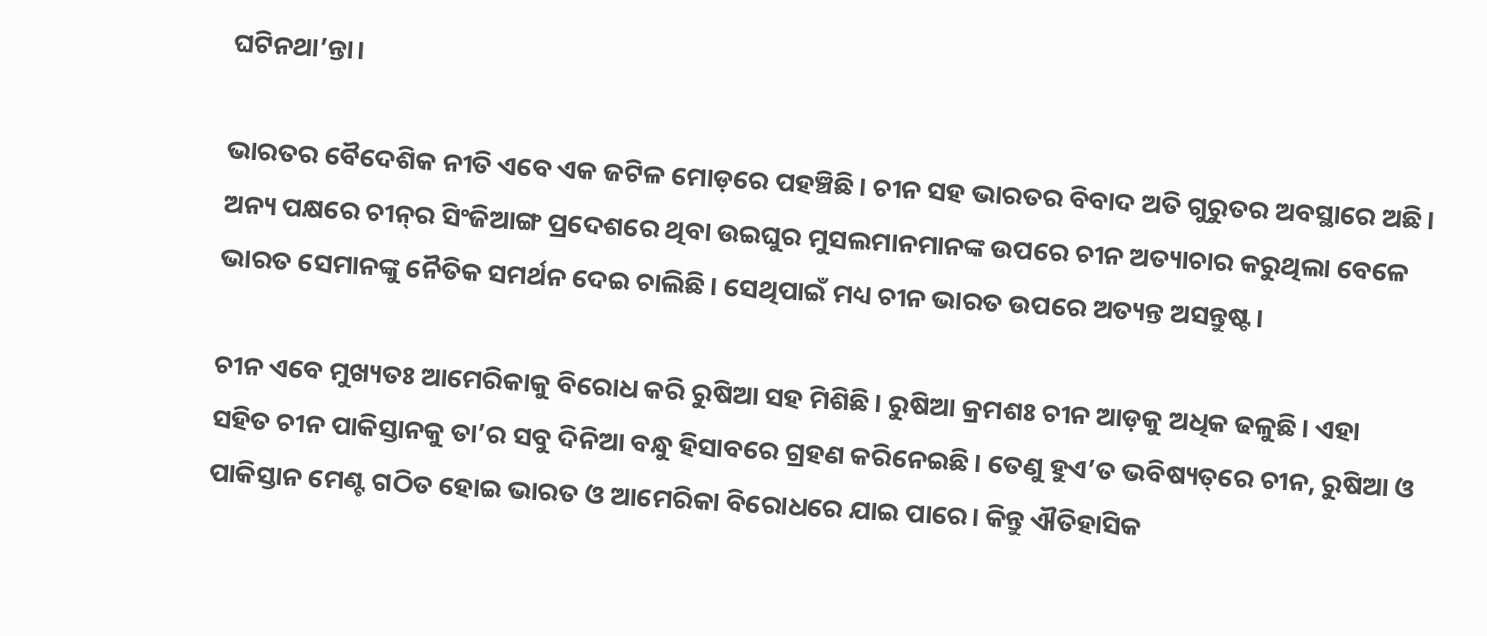ଘଟିନଥା’ନ୍ତା।

ଭାରତର ବୈଦେଶିକ ନୀତି ଏବେ ଏକ ଜଟିଳ ମୋଡ଼ରେ ପହଞ୍ଚିଛି। ଚୀନ ସହ ଭାରତର ବିବାଦ ଅତି ଗୁରୁତର ଅବସ୍ଥାରେ ଅଛି। ଅନ୍ୟ ପକ୍ଷରେ ଚୀନ୍‌ର ସିଂଜିଆଙ୍ଗ ପ୍ରଦେଶରେ ଥିବା ଉଇଘୁର ମୁସଲମାନମାନଙ୍କ ଉପରେ ଚୀନ ଅତ୍ୟାଚାର କରୁଥିଲା ବେଳେ ଭାରତ ସେମାନଙ୍କୁ ନୈତିକ ସମର୍ଥନ ଦେଇ ଚାଲିଛି। ସେଥିପାଇଁ ମଧ୍ୟ ଚୀନ ଭାରତ ଉପରେ ଅତ୍ୟନ୍ତ ଅସନ୍ତୁଷ୍ଟ।

ଚୀନ ଏବେ ମୁଖ୍ୟତଃ ଆମେରିକାକୁ ବିରୋଧ କରି ରୁଷିଆ ସହ ମିଶିଛି। ରୁଷିଆ କ୍ରମଶଃ ଚୀନ ଆଡ଼କୁ ଅଧିକ ଢଳୁଛି। ଏହା ସହିତ ଚୀନ ପାକିସ୍ତାନକୁ ତା’ର ସବୁ ଦିନିଆ ବନ୍ଧୁ ହିସାବରେ ଗ୍ରହଣ କରିନେଇଛି। ତେଣୁ ହୁଏ’ତ ଭବିଷ୍ୟତ୍‌ରେ ଚୀନ, ରୁଷିଆ ଓ ପାକିସ୍ତାନ ମେଣ୍ଟ ଗଠିତ ହୋଇ ଭାରତ ଓ ଆମେରିକା ବିରୋଧରେ ଯାଇ ପାରେ। କିନ୍ତୁ ଐତିହାସିକ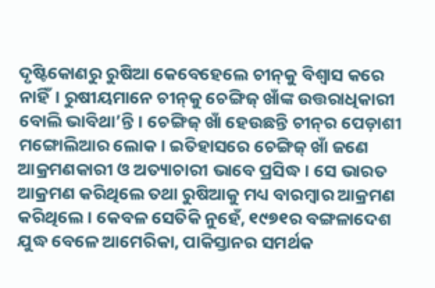ଦୃଷ୍ଟିକୋଣରୁ ରୁଷିଆ କେବେହେଲେ ଚୀନ୍‌କୁ ବିଶ୍ୱାସ କରେ ନାହିଁ। ରୁଷୀୟମାନେ ଚୀନ୍‌କୁ ଚେଙ୍ଗିଜ୍ ଖାଁଙ୍କ ଉତ୍ତରାଧିକାରୀ ବୋଲି ଭାବିଥା’ନ୍ତି। ଚେଙ୍ଗିଜ୍ ଖାଁ ହେଉଛନ୍ତି ଚୀନ୍‌ର ପ‌େଡ଼ାଶୀ ମଙ୍ଗୋଲିଆର ଲୋକ। ଇତିହାସରେ ଚେଙ୍ଗିଜ୍ ଖାଁ ଜଣେ ଆକ୍ରମଣକାରୀ ଓ ଅତ୍ୟାଚାରୀ ଭାବେ ପ୍ରସିଦ୍ଧ। ସେ ଭାରତ ଆକ୍ରମଣ କରିଥିଲେ ତଥା ରୁଷିଆକୁ ମଧ୍ୟ ବାରମ୍ବାର ଆକ୍ରମଣ କରିଥିଲେ। କେବଳ ସେତିକି ନୁହେଁ, ୧୯୭୧ର ବଙ୍ଗଳାଦେଶ ଯୁଦ୍ଧ ବେଳେ ଆମେରିକା, ପାକିସ୍ତାନର ସମର୍ଥକ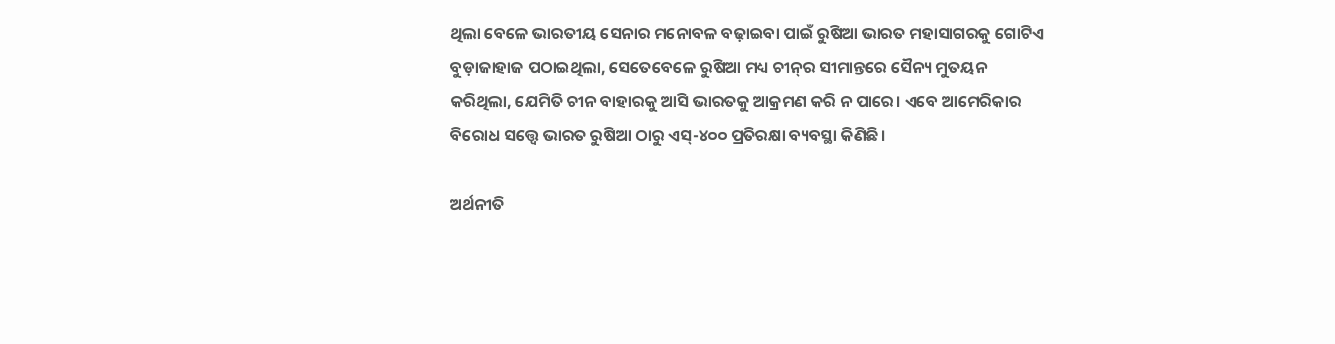ଥିଲା ବେଳେ ଭାରତୀୟ ସେନାର ମନୋବଳ ବଢ଼ାଇବା ପାଇଁ ରୁଷିଆ ଭାରତ ମହାସାଗରକୁ ଗୋଟିଏ ବୁଡ଼ାଜାହାଜ ପଠାଇଥିଲା, ସେତେବେଳେ ରୁଷିଆ ମଧ୍ୟ ଚୀନ୍‌ର ସୀମାନ୍ତରେ ସୈନ୍ୟ ମୁତୟନ କରିଥିଲା, ଯେମିତି ଚୀନ ବାହାରକୁ ଆସି ଭାରତକୁ ଆକ୍ରମଣ କରି ନ ପାରେ। ଏବେ ଆମେରିକାର ବିରୋଧ ସତ୍ତ୍ୱେ ଭାରତ ରୁଷିଆ ଠାରୁ ଏସ୍‌-୪୦୦ ପ୍ରତିରକ୍ଷା ବ୍ୟବସ୍ଥା କିଣିଛି।

ଅର୍ଥନୀତି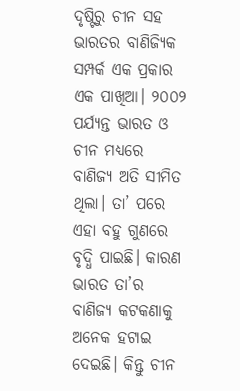ଦୃଷ୍ଟିରୁ ଚୀନ ସହ ଭାରତର ବାଣିଜ୍ୟିକ ସମ୍ପର୍କ ଏକ ପ୍ରକାର ଏକ ପାଖିଆ। ୨୦୦୨ ପର୍ଯ୍ୟନ୍ତ ଭାରତ ଓ ଚୀନ ମଧ୍ୟରେ ବାଣିଜ୍ୟ ଅତି ସୀମିତ ଥିଲା। ତା’ ପରେ ଏହା ବହୁ ଗୁଣରେ ବୃଦ୍ଧି ପାଇଛି। କାରଣ ଭାରତ ତା’ର ବାଣିଜ୍ୟ କଟକଣାକୁ ଅନେକ ହଟାଇ ଦେଇଛି। କିନ୍ତୁ ଚୀନ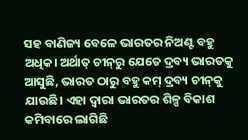ସହ ବାଣିଜ୍ୟ ବେଳେ ଭାରତର ନିଅଣ୍ଟ ବହୁ ଅଧିକ। ଅର୍ଥାତ୍ ଚୀନ୍‌ରୁ ଯେତେ ଦ୍ରବ୍ୟ ଭାରତକୁ ଆସୁଛି, ଭାରତ ଠାରୁ ବହୁ କମ୍ ଦ୍ରବ୍ୟ ଚୀନ୍‌କୁ ଯାଉଛି। ଏହା ଦ୍ୱାରା ଭାରତର ଶିଳ୍ପ ବିକାଶ କମିବାରେ ଲାଗିଛି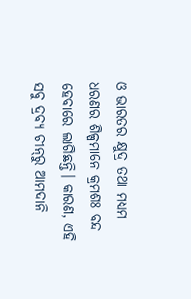ଓ ଭାରତର କ୍ଷୁଦ୍ର ତଥା ମଧ୍ୟମ ଧରଣର ଶିଳ୍ପମାନେ କ୍ରମଶଃ ବନ୍ଦ ହେବାରେ ଲାଗିଛନ୍ତି। କାରଣ, ଏହି ସବୁ ଦ୍ରବ୍ୟ ଚୀନ୍‌ରୁ ଆମଦାନି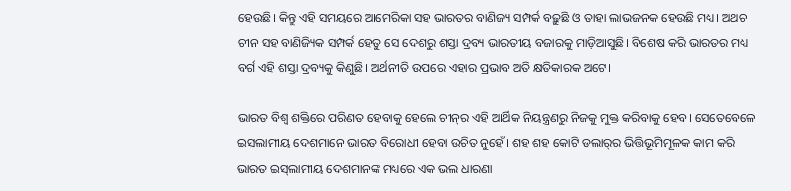ହେଉଛି। କିନ୍ତୁ ଏହି ସମୟରେ ଆମେରିକା ସହ ଭାରତର ବାଣିଜ୍ୟ ସମ୍ପର୍କ ବଢ଼ୁଛି ଓ ତାହା ଲାଭଜନକ ହେଉଛି ମଧ୍ୟ। ଅଥଚ ଚୀନ ସହ ବାଣିଜ୍ୟିକ ସମ୍ପର୍କ ହେତୁ ସେ ଦେଶରୁ ଶସ୍ତା ଦ୍ରବ୍ୟ ଭାରତୀୟ ବଜାରକୁ ମାଡ଼ିଆସୁଛି। ବିଶେଷ କରି ଭାରତର ମଧ୍ୟ ବର୍ଗ ଏହି ଶସ୍ତା ଦ୍ରବ୍ୟକୁ କିଣୁଛି। ଅର୍ଥନୀତି ଉପରେ ଏହାର ପ୍ରଭାବ ଅତି କ୍ଷତିକାରକ ଅଟେ।

ଭାରତ ବିଶ୍ୱ ଶକ୍ତିରେ ପରିଣତ ହେବାକୁ ହେଲେ ଚୀନ୍‌ର ଏହି ଆର୍ଥିକ ନିୟନ୍ତ୍ରଣରୁ ନିଜକୁ ମୁକ୍ତ କରିବାକୁ ହେବ। ସେତେବେଳେ ଇସଲାମୀୟ ଦେଶମାନେ ଭାରତ ବିରୋଧୀ ହେବା ଉଚିତ ନୁହେଁ। ଶହ ଶହ କୋଟି ଡଲାର୍‌ର ଭିତ୍ତିଭୂମିମୂଳକ କାମ କରି ଭାରତ ଇସ୍‌ଲାମୀୟ ଦେଶମାନଙ୍କ ମଧ୍ୟରେ ଏକ ଭଲ ଧାରଣା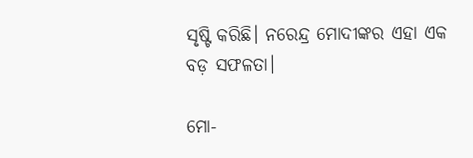ସୃଷ୍ଟି କରିଛି। ନରେନ୍ଦ୍ର ମୋଦୀଙ୍କର ଏହା ଏକ ବଡ଼ ସଫଳତା।

ମୋ-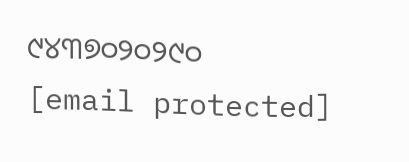୯୪୩୭୦୨୦୨୯୦
[email protected]